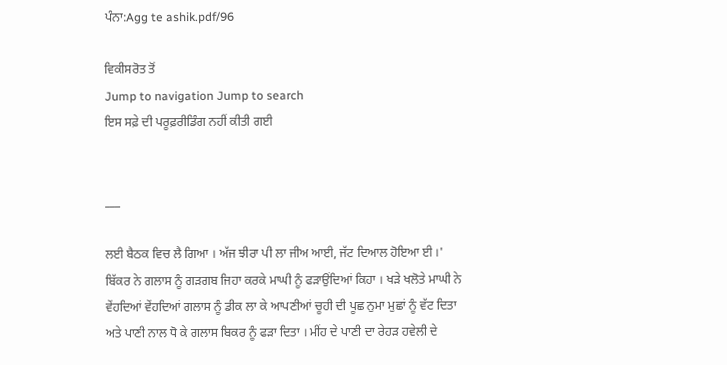ਪੰਨਾ:Agg te ashik.pdf/96

ਵਿਕੀਸਰੋਤ ਤੋਂ
Jump to navigation Jump to search
ਇਸ ਸਫ਼ੇ ਦੀ ਪਰੂਫ਼ਰੀਡਿੰਗ ਨਹੀਂ ਕੀਤੀ ਗਈ


___

ਲਈ ਬੈਠਕ ਵਿਚ ਲੈ ਗਿਆ । ਅੱਜ ਝੀਰਾ ਪੀ ਲਾ ਜੀਅ ਆਈ, ਜੱਟ ਦਿਆਲ ਹੋਇਆ ਈ ।' ਬਿੱਕਰ ਨੇ ਗਲਾਸ ਨੂੰ ਗੜਗਬ ਜਿਹਾ ਕਰਕੇ ਮਾਘੀ ਨੂੰ ਫੜਾਉਂਦਿਆਂ ਕਿਹਾ । ਖੜੇ ਖਲੋਤੇ ਮਾਘੀ ਨੇ ਵੇਂਹਦਿਆਂ ਵੇਂਹਦਿਆਂ ਗਲਾਸ ਨੂੰ ਡੀਕ ਲਾ ਕੇ ਆਪਣੀਆਂ ਚੂਹੀ ਦੀ ਪੂਛ ਨੁਮਾ ਮੁਛਾਂ ਨੂੰ ਵੱਟ ਦਿਤਾ ਅਤੇ ਪਾਣੀ ਨਾਲ ਧੋ ਕੇ ਗਲਾਸ ਬਿਕਰ ਨੂੰ ਫੜਾ ਦਿਤਾ । ਮੀਂਹ ਦੇ ਪਾਣੀ ਦਾ ਰੇਹੜ ਹਵੇਲੀ ਦੇ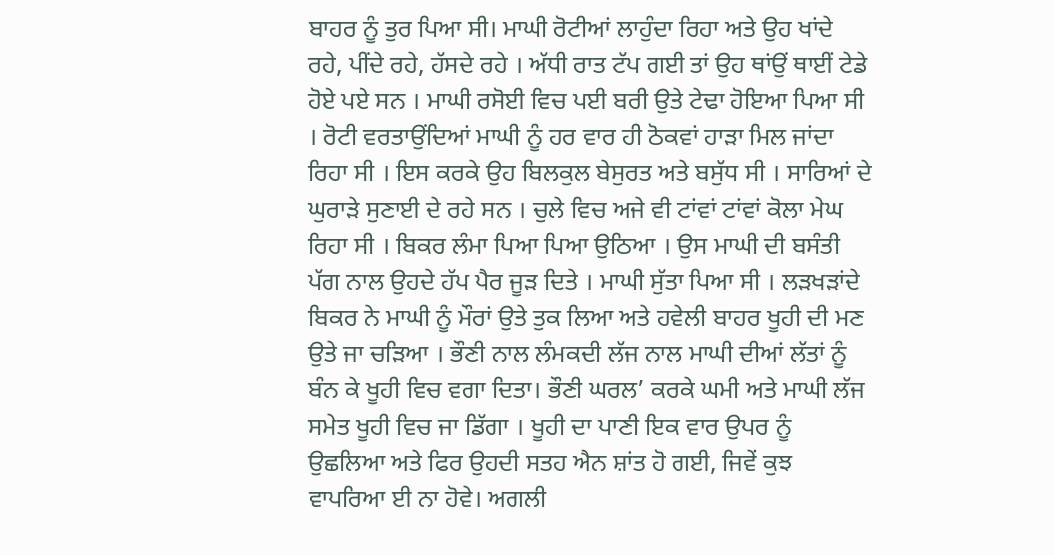ਬਾਹਰ ਨੂੰ ਤੁਰ ਪਿਆ ਸੀ। ਮਾਘੀ ਰੋਟੀਆਂ ਲਾਹੁੰਦਾ ਰਿਹਾ ਅਤੇ ਉਹ ਖਾਂਦੇ ਰਹੇ, ਪੀਂਦੇ ਰਹੇ, ਹੱਸਦੇ ਰਹੇ । ਅੱਧੀ ਰਾਤ ਟੱਪ ਗਈ ਤਾਂ ਉਹ ਥਾਂਉਂ ਥਾਈਂ ਟੇਡੇ ਹੋਏ ਪਏ ਸਨ । ਮਾਘੀ ਰਸੋਈ ਵਿਚ ਪਈ ਬਰੀ ਉਤੇ ਟੇਢਾ ਹੋਇਆ ਪਿਆ ਸੀ । ਰੋਟੀ ਵਰਤਾਉਂਦਿਆਂ ਮਾਘੀ ਨੂੰ ਹਰ ਵਾਰ ਹੀ ਠੋਕਵਾਂ ਹਾੜਾ ਮਿਲ ਜਾਂਦਾ ਰਿਹਾ ਸੀ । ਇਸ ਕਰਕੇ ਉਹ ਬਿਲਕੁਲ ਬੇਸੁਰਤ ਅਤੇ ਬਸੁੱਧ ਸੀ । ਸਾਰਿਆਂ ਦੇ ਘੁਰਾੜੇ ਸੁਣਾਈ ਦੇ ਰਹੇ ਸਨ । ਚੁਲੇ ਵਿਚ ਅਜੇ ਵੀ ਟਾਂਵਾਂ ਟਾਂਵਾਂ ਕੋਲਾ ਮੇਘ ਰਿਹਾ ਸੀ । ਬਿਕਰ ਲੰਮਾ ਪਿਆ ਪਿਆ ਉਠਿਆ । ਉਸ ਮਾਘੀ ਦੀ ਬਸੰਤੀ ਪੱਗ ਨਾਲ ਉਹਦੇ ਹੱਪ ਪੈਰ ਜੂੜ ਦਿਤੇ । ਮਾਘੀ ਸੁੱਤਾ ਪਿਆ ਸੀ । ਲੜਖੜਾਂਦੇ ਬਿਕਰ ਨੇ ਮਾਘੀ ਨੂੰ ਮੌਰਾਂ ਉਤੇ ਤੁਕ ਲਿਆ ਅਤੇ ਹਵੇਲੀ ਬਾਹਰ ਖੂਹੀ ਦੀ ਮਣ ਉਤੇ ਜਾ ਚੜਿਆ । ਭੌਣੀ ਨਾਲ ਲੰਮਕਦੀ ਲੱਜ ਨਾਲ ਮਾਘੀ ਦੀਆਂ ਲੱਤਾਂ ਨੂੰ ਬੰਨ ਕੇ ਖੂਹੀ ਵਿਚ ਵਗਾ ਦਿਤਾ। ਭੌਣੀ ਘਰਲ’ ਕਰਕੇ ਘਮੀ ਅਤੇ ਮਾਘੀ ਲੱਜ ਸਮੇਤ ਖੂਹੀ ਵਿਚ ਜਾ ਡਿੱਗਾ । ਖੂਹੀ ਦਾ ਪਾਣੀ ਇਕ ਵਾਰ ਉਪਰ ਨੂੰ ਉਛਲਿਆ ਅਤੇ ਫਿਰ ਉਹਦੀ ਸਤਹ ਐਨ ਸ਼ਾਂਤ ਹੋ ਗਈ, ਜਿਵੇਂ ਕੁਝ ਵਾਪਰਿਆ ਈ ਨਾ ਹੋਵੇ। ਅਗਲੀ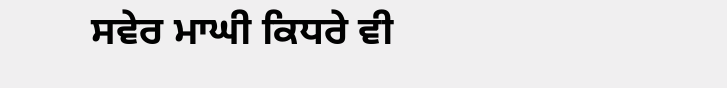ਸਵੇਰ ਮਾਘੀ ਕਿਧਰੇ ਵੀ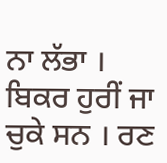ਨਾ ਲੱਭਾ । ਬਿਕਰ ਹੁਰੀਂ ਜਾ ਚੁਕੇ ਸਨ । ਰਣ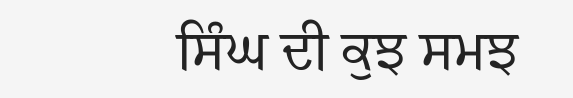ਸਿੰਘ ਦੀ ਕੁਝ ਸਮਝ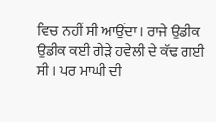ਵਿਚ ਨਹੀਂ ਸੀ ਆਉਂਦਾ। ਰਾਜੇ ਉਡੀਕ ਉਡੀਕ ਕਈ ਗੇੜੇ ਹਵੇਲੀ ਦੇ ਕੱਢ ਗਈ ਸੀ । ਪਰ ਮਾਘੀ ਦੀ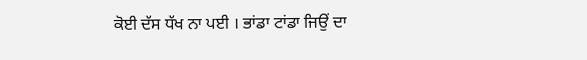ਕੋਈ ਦੱਸ ਧੱਖ ਨਾ ਪਈ । ਭਾਂਡਾ ਟਾਂਡਾ ਜਿਉਂ ਦਾ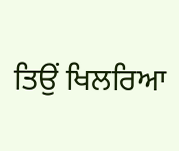ਤਿਉਂ ਖਿਲਰਿਆ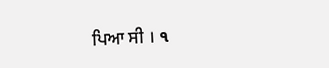ਪਿਆ ਸੀ । ૧